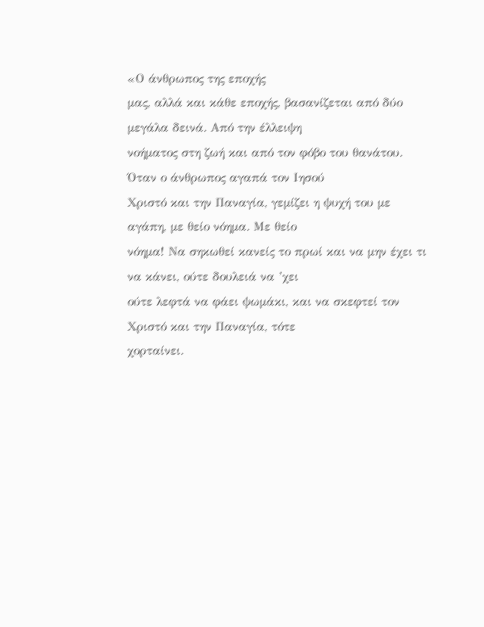«Ο άνθρωπος της εποχής
μας, αλλά και κάθε εποχής, βασανίζεται από δύο μεγάλα δεινά. Από την έλλειψη
νοήματος στη ζωή και από τον φόβο του θανάτου. Όταν ο άνθρωπος αγαπά τον Ιησού
Χριστό και την Παναγία, γεμίζει η ψυχή του με αγάπη, με θείο νόημα. Με θείο
νόημα! Να σηκωθεί κανείς το πρωί και να μην έχει τι να κάνει, ούτε δουλειά να ’χει
ούτε λεφτά να φάει ψωμάκι, και να σκεφτεί τον Χριστό και την Παναγία, τότε
χορταίνει.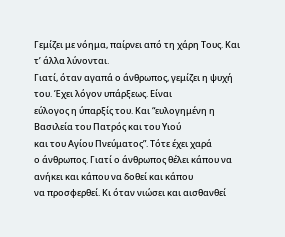Γεμίζει με νόημα, παίρνει από τη χάρη Τους. Και τ’ άλλα λύνονται.
Γιατί, όταν αγαπά ο άνθρωπος, γεμίζει η ψυχή του. Έχει λόγον υπάρξεως. Είναι
εύλογος η ύπαρξίς του. Και “ευλογημένη η Βασιλεία του Πατρός και του Υιού
και του Αγίου Πνεύματος”. Τότε έχει χαρά
ο άνθρωπος. Γιατί ο άνθρωπος θέλει κάπου να ανήκει και κάπου να δοθεί και κάπου
να προσφερθεί. Κι όταν νιώσει και αισθανθεί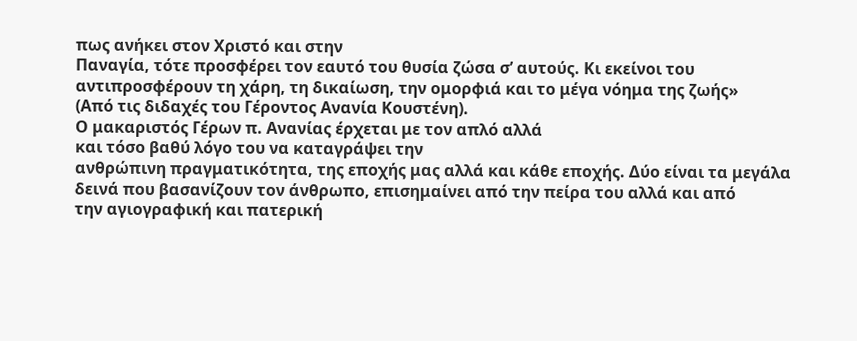πως ανήκει στον Χριστό και στην
Παναγία, τότε προσφέρει τον εαυτό του θυσία ζώσα σ’ αυτούς. Κι εκείνοι του
αντιπροσφέρουν τη χάρη, τη δικαίωση, την ομορφιά και το μέγα νόημα της ζωής»
(Από τις διδαχές του Γέροντος Ανανία Κουστένη).
Ο μακαριστός Γέρων π. Ανανίας έρχεται με τον απλό αλλά
και τόσο βαθύ λόγο του να καταγράψει την
ανθρώπινη πραγματικότητα, της εποχής μας αλλά και κάθε εποχής. Δύο είναι τα μεγάλα
δεινά που βασανίζουν τον άνθρωπο, επισημαίνει από την πείρα του αλλά και από
την αγιογραφική και πατερική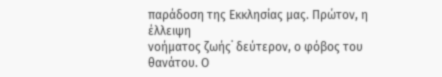παράδοση της Εκκλησίας μας. Πρώτον, η έλλειψη
νοήματος ζωής˙ δεύτερον, ο φόβος του θανάτου. Ο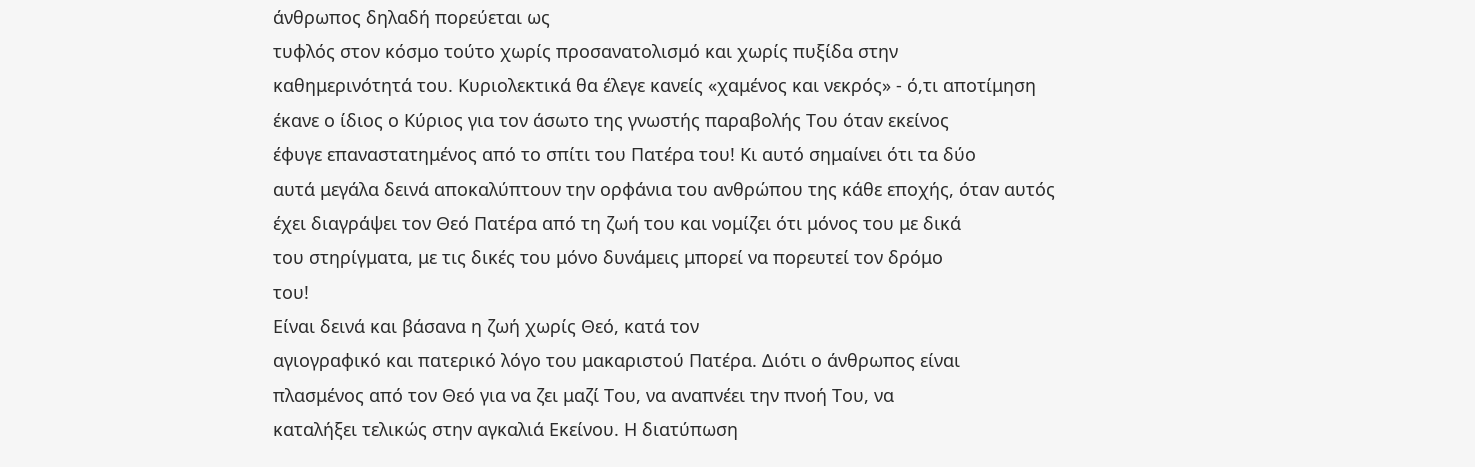άνθρωπος δηλαδή πορεύεται ως
τυφλός στον κόσμο τούτο χωρίς προσανατολισμό και χωρίς πυξίδα στην
καθημερινότητά του. Κυριολεκτικά θα έλεγε κανείς «χαμένος και νεκρός» - ό,τι αποτίμηση
έκανε ο ίδιος ο Κύριος για τον άσωτο της γνωστής παραβολής Του όταν εκείνος
έφυγε επαναστατημένος από το σπίτι του Πατέρα του! Κι αυτό σημαίνει ότι τα δύο
αυτά μεγάλα δεινά αποκαλύπτουν την ορφάνια του ανθρώπου της κάθε εποχής, όταν αυτός
έχει διαγράψει τον Θεό Πατέρα από τη ζωή του και νομίζει ότι μόνος του με δικά
του στηρίγματα, με τις δικές του μόνο δυνάμεις μπορεί να πορευτεί τον δρόμο
του!
Είναι δεινά και βάσανα η ζωή χωρίς Θεό, κατά τον
αγιογραφικό και πατερικό λόγο του μακαριστού Πατέρα. Διότι ο άνθρωπος είναι
πλασμένος από τον Θεό για να ζει μαζί Του, να αναπνέει την πνοή Του, να
καταλήξει τελικώς στην αγκαλιά Εκείνου. Η διατύπωση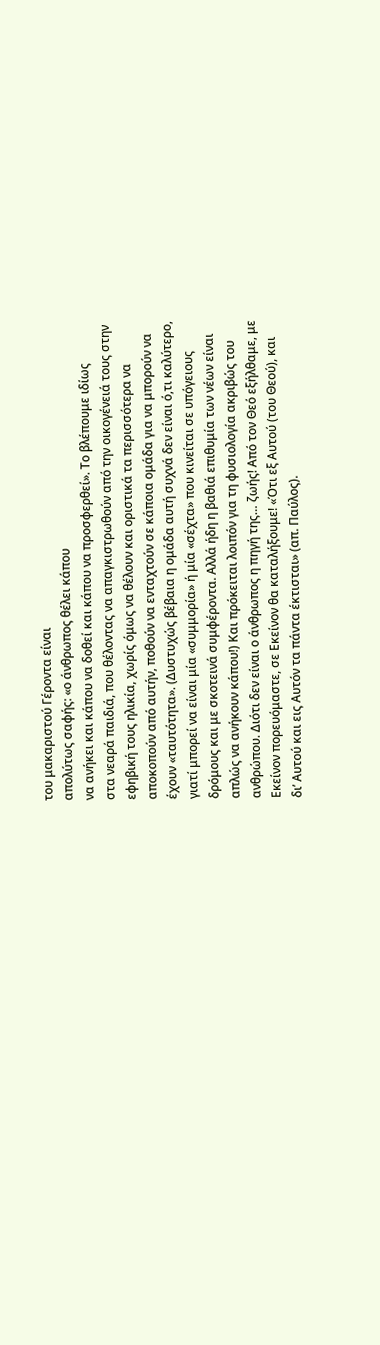του μακαριστού Γέροντα είναι
απολύτως σαφής: «ο άνθρωπος θέλει κάπου
να ανήκει και κάπου να δοθεί και κάπου να προσφερθεί». Το βλέπουμε ιδίως
στα νεαρά παιδιά, που θέλοντας να απαγκιστρωθούν από την οικογένειά τους στην
εφηβική τους ηλικία, χωρίς όμως να θέλουν και οριστικά τα περισσότερα να
αποκοπούν από αυτήν, ποθούν να ενταχτούν σε κάποια ομάδα για να μπορούν να
έχουν «ταυτότητα». (Δυστυχώς βέβαια η ομάδα αυτή συχνά δεν είναι ό,τι καλύτερο,
γιατί μπορεί να είναι μία «συμμορία» ή μία «σέχτα» που κινείται σε υπόγειους
δρόμους και με σκοτεινά συμφέροντα. Αλλά ήδη η βαθιά επιθυμία των νέων είναι
απλώς να ανήκουν κάπου!) Και πρόκειται λοιπόν για τη φυσιολογία ακριβώς του
ανθρώπου. Διότι δεν είναι ο άνθρωπος η πηγή της… ζωής! Από τον Θεό εξήλθαμε, με
Εκείνον πορευόμαστε, σε Εκείνον θα καταλήξουμε! «Ότι εξ Αυτού (του Θεού), και
δι’ Αυτού και εις Αυτόν τα πάντα έκτισται» (απ. Παύλος).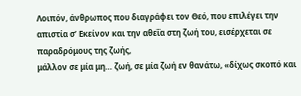Λοιπόν, άνθρωπος που διαγράφει τον Θεό, που επιλέγει την
απιστία σ’ Εκείνον και την αθεΐα στη ζωή του, εισέρχεται σε παραδρόμους της ζωής,
μάλλον σε μία μη… ζωή, σε μία ζωή εν θανάτω, «δίχως σκοπό και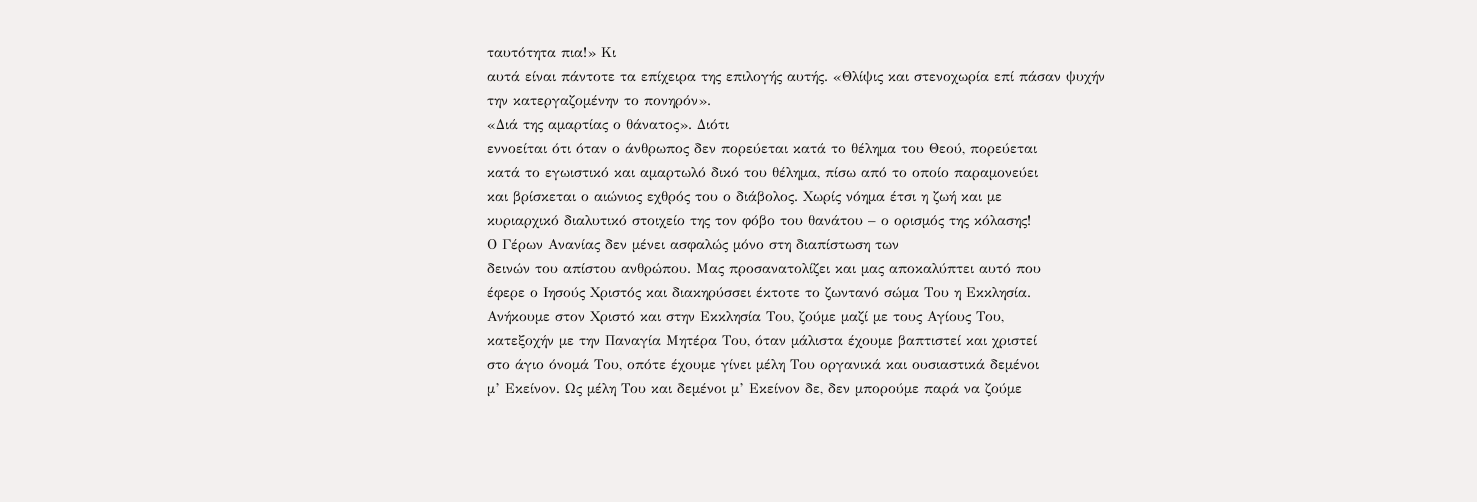ταυτότητα πια!» Κι
αυτά είναι πάντοτε τα επίχειρα της επιλογής αυτής. «Θλίψις και στενοχωρία επί πάσαν ψυχήν την κατεργαζομένην το πονηρόν».
«Διά της αμαρτίας ο θάνατος». Διότι
εννοείται ότι όταν ο άνθρωπος δεν πορεύεται κατά το θέλημα του Θεού, πορεύεται
κατά το εγωιστικό και αμαρτωλό δικό του θέλημα, πίσω από το οποίο παραμονεύει
και βρίσκεται ο αιώνιος εχθρός του ο διάβολος. Χωρίς νόημα έτσι η ζωή και με
κυριαρχικό διαλυτικό στοιχείο της τον φόβο του θανάτου – ο ορισμός της κόλασης!
Ο Γέρων Ανανίας δεν μένει ασφαλώς μόνο στη διαπίστωση των
δεινών του απίστου ανθρώπου. Μας προσανατολίζει και μας αποκαλύπτει αυτό που
έφερε ο Ιησούς Χριστός και διακηρύσσει έκτοτε το ζωντανό σώμα Του η Εκκλησία.
Ανήκουμε στον Χριστό και στην Εκκλησία Του, ζούμε μαζί με τους Αγίους Του,
κατεξοχήν με την Παναγία Μητέρα Του, όταν μάλιστα έχουμε βαπτιστεί και χριστεί
στο άγιο όνομά Του, οπότε έχουμε γίνει μέλη Του οργανικά και ουσιαστικά δεμένοι
μ’ Εκείνον. Ως μέλη Του και δεμένοι μ’ Εκείνον δε, δεν μπορούμε παρά να ζούμε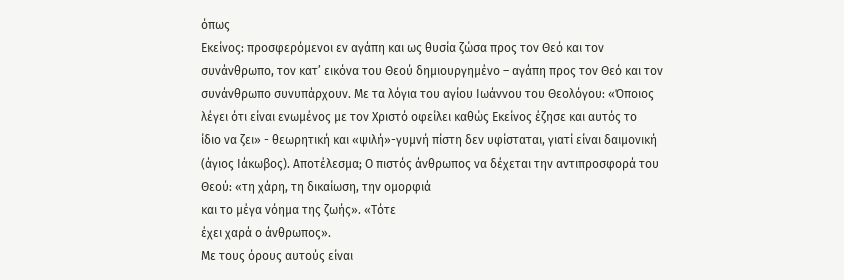όπως
Εκείνος: προσφερόμενοι εν αγάπη και ως θυσία ζώσα προς τον Θεό και τον
συνάνθρωπο, τον κατ’ εικόνα του Θεού δημιουργημένο – αγάπη προς τον Θεό και τον
συνάνθρωπο συνυπάρχουν. Με τα λόγια του αγίου Ιωάννου του Θεολόγου: «Όποιος
λέγει ότι είναι ενωμένος με τον Χριστό οφείλει καθώς Εκείνος έζησε και αυτός το
ίδιο να ζει» - θεωρητική και «ψιλή»-γυμνή πίστη δεν υφίσταται, γιατί είναι δαιμονική
(άγιος Ιάκωβος). Αποτέλεσμα; Ο πιστός άνθρωπος να δέχεται την αντιπροσφορά του
Θεού: «τη χάρη, τη δικαίωση, την ομορφιά
και το μέγα νόημα της ζωής». «Τότε
έχει χαρά ο άνθρωπος».
Με τους όρους αυτούς είναι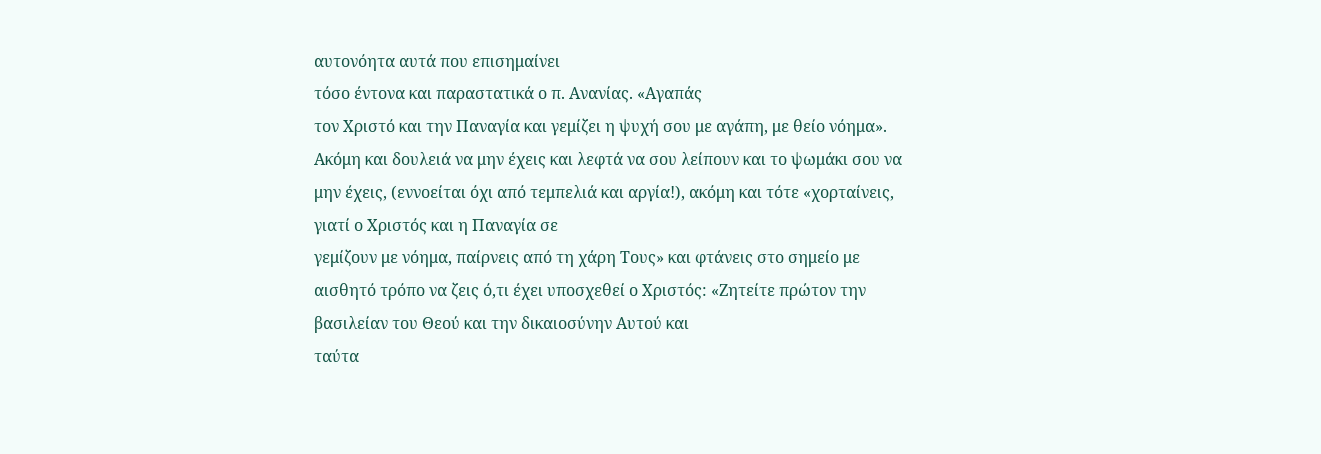αυτονόητα αυτά που επισημαίνει
τόσο έντονα και παραστατικά ο π. Ανανίας. «Αγαπάς
τον Χριστό και την Παναγία και γεμίζει η ψυχή σου με αγάπη, με θείο νόημα».
Ακόμη και δουλειά να μην έχεις και λεφτά να σου λείπουν και το ψωμάκι σου να
μην έχεις, (εννοείται όχι από τεμπελιά και αργία!), ακόμη και τότε «χορταίνεις, γιατί ο Χριστός και η Παναγία σε
γεμίζουν με νόημα, παίρνεις από τη χάρη Τους» και φτάνεις στο σημείο με
αισθητό τρόπο να ζεις ό,τι έχει υποσχεθεί ο Χριστός: «Ζητείτε πρώτον την βασιλείαν του Θεού και την δικαιοσύνην Αυτού και
ταύτα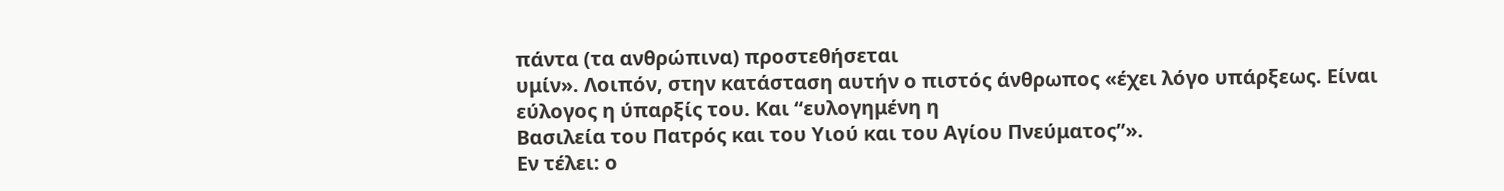πάντα (τα ανθρώπινα) προστεθήσεται
υμίν». Λοιπόν, στην κατάσταση αυτήν ο πιστός άνθρωπος «έχει λόγο υπάρξεως. Είναι εύλογος η ύπαρξίς του. Και “ευλογημένη η
Βασιλεία του Πατρός και του Υιού και του Αγίου Πνεύματος”».
Εν τέλει: ο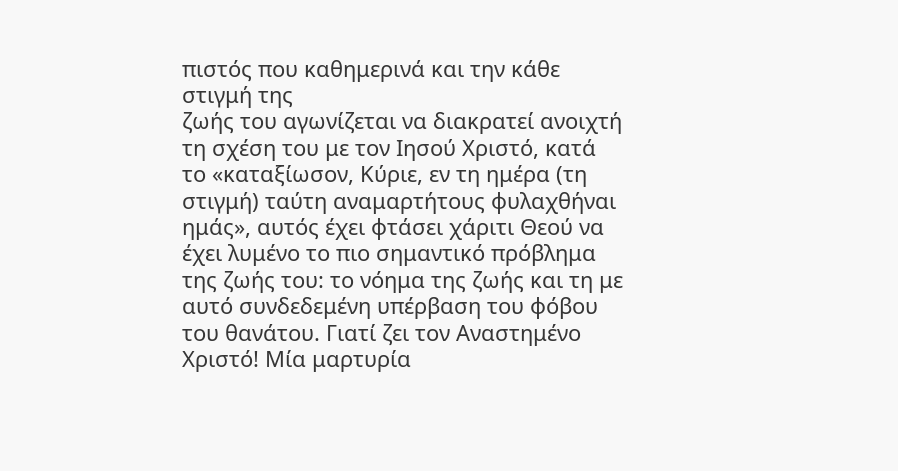πιστός που καθημερινά και την κάθε στιγμή της
ζωής του αγωνίζεται να διακρατεί ανοιχτή τη σχέση του με τον Ιησού Χριστό, κατά
το «καταξίωσον, Κύριε, εν τη ημέρα (τη
στιγμή) ταύτη αναμαρτήτους φυλαχθήναι
ημάς», αυτός έχει φτάσει χάριτι Θεού να έχει λυμένο το πιο σημαντικό πρόβλημα
της ζωής του: το νόημα της ζωής και τη με αυτό συνδεδεμένη υπέρβαση του φόβου
του θανάτου. Γιατί ζει τον Αναστημένο Χριστό! Μία μαρτυρία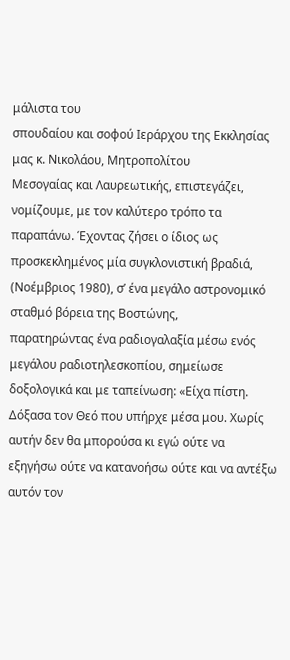μάλιστα του
σπουδαίου και σοφού Ιεράρχου της Εκκλησίας μας κ. Νικολάου, Μητροπολίτου
Μεσογαίας και Λαυρεωτικής, επιστεγάζει, νομίζουμε, με τον καλύτερο τρόπο τα
παραπάνω. Έχοντας ζήσει ο ίδιος ως προσκεκλημένος μία συγκλονιστική βραδιά,
(Νοέμβριος 1980), σ’ ένα μεγάλο αστρονομικό σταθμό βόρεια της Βοστώνης,
παρατηρώντας ένα ραδιογαλαξία μέσω ενός μεγάλου ραδιοτηλεσκοπίου, σημείωσε
δοξολογικά και με ταπείνωση: «Είχα πίστη.
Δόξασα τον Θεό που υπήρχε μέσα μου. Χωρίς αυτήν δεν θα μπορούσα κι εγώ ούτε να
εξηγήσω ούτε να κατανοήσω ούτε και να αντέξω αυτόν τον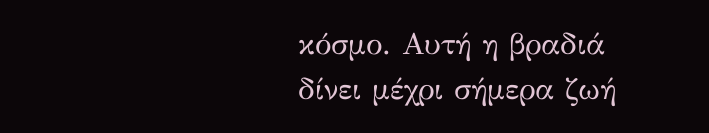κόσμο. Αυτή η βραδιά
δίνει μέχρι σήμερα ζωή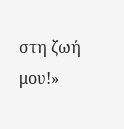στη ζωή μου!»